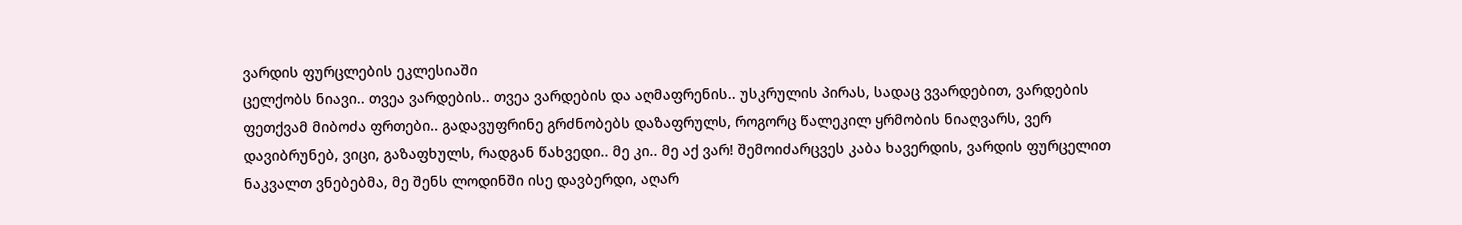ვარდის ფურცლების ეკლესიაში
ცელქობს ნიავი.. თვეა ვარდების.. თვეა ვარდების და აღმაფრენის.. უსკრულის პირას, სადაც ვვარდებით, ვარდების ფეთქვამ მიბოძა ფრთები.. გადავუფრინე გრძნობებს დაზაფრულს, როგორც წალეკილ ყრმობის ნიაღვარს, ვერ დავიბრუნებ, ვიცი, გაზაფხულს, რადგან წახვედი.. მე კი.. მე აქ ვარ! შემოიძარცვეს კაბა ხავერდის, ვარდის ფურცელით ნაკვალთ ვნებებმა, მე შენს ლოდინში ისე დავბერდი, აღარ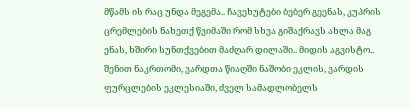მწამს ის რაც უნდა მეგემა.. ჩავეხუტები ბებერ გეენას, კუპრის ცრემლების ნახეთქ წვიმაში რომ სხვა გიშაქრავს ახლა მაგ ენას, ხშირი სუნთქვებით მაძღარ დილაში.. მიდის აგვისტო.. შენით ნაკრთომი, ვარდთა წიაღში ნაშობი ეკლის, ვარდის ფურცლების ეკლესიაში, ძველ სამადლობელს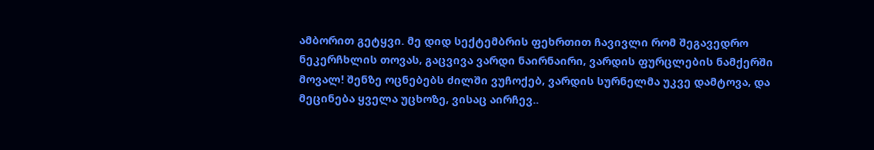ამბორით გეტყვი. მე დიდ სექტემბრის ფეხრთით ჩავივლი რომ შეგავედრო ნეკერჩხლის თოვას, გაცვივა ვარდი ნაირნაირი, ვარდის ფურცლების ნამქერში მოვალ! შენზე ოცნებებს ძილში ვუჩოქებ, ვარდის სურნელმა უკვე დამტოვა, და მეცინება ყველა უცხოზე, ვისაც აირჩევ..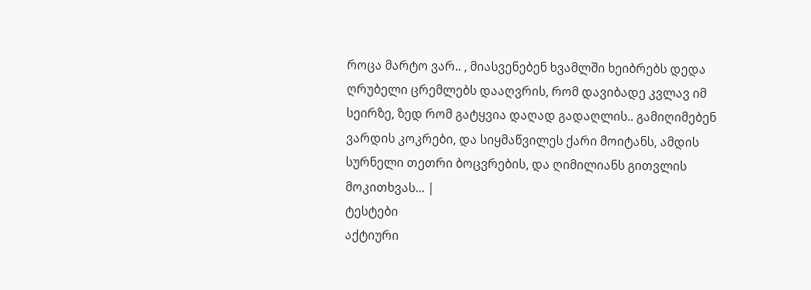როცა მარტო ვარ.. , მიასვენებენ ხვამლში ხეიბრებს დედა ღრუბელი ცრემლებს დააღვრის, რომ დავიბადე კვლავ იმ სეირზე, ზედ რომ გატყვია დაღად გადაღლის.. გამიღიმებენ ვარდის კოკრები, და სიყმაწვილეს ქარი მოიტანს, ამდის სურნელი თეთრი ბოცვრების, და ღიმილიანს გითვლის მოკითხვას... |
ტესტები
აქტიური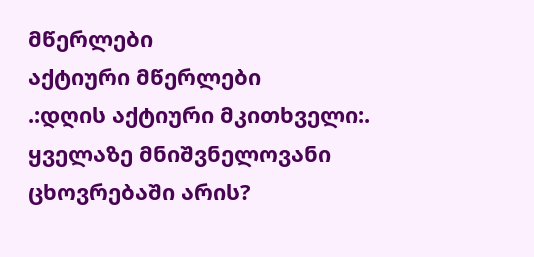მწერლები
აქტიური მწერლები
.:დღის აქტიური მკითხველი:.
ყველაზე მნიშვნელოვანი ცხოვრებაში არის?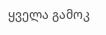ყველა გამოკ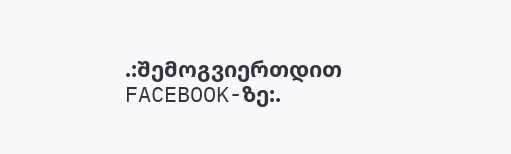.:შემოგვიერთდით FACEBOOK-ზე:.